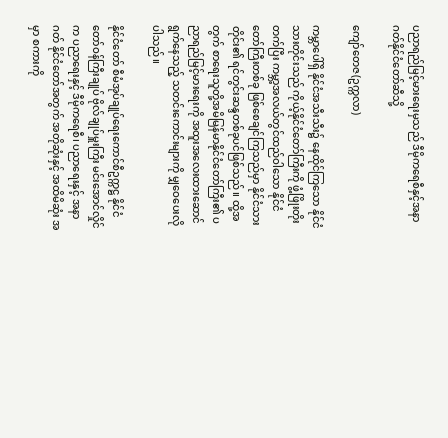ပညာရည်မြင့်မားရေးမှသည် ဒီမိုကရေစီနှင့်အနာဂတ်နိုင်ငံတော်ဆီသို့

ကျော်တေဇ(ဥက္ကလာ)

ကမ္ဘာပေါ်ရှိ နိုင်ငံအသီးသီး၌ နေထိုင်ကြသော နိုင်ငံသားတိုင်းသည် ကိုယ့်နိုင်ငံတော်ကြီးကို ဖွံ့ဖြိုးတိုးတက်ပြီး ကမ္ဘာ့အလယ်တွင်ထည်ဝါသော နိုင်ငံတော်ကြီးတစ်ခု ဖြစ်စေချင်ကြသည်မှာ နိုင်ငံသားတိုင်း၏ ရင်တွင်းဆန္ဒတစ်ခုပင်ဖြစ်သည်။ ထို့အတွက် စာရေးသူတို့အမိမြန်မာနိုင်ငံတော်ကြီး၏ ပညာရည်မြင့်မားရေးကို အထူးအလေးထားဆောင်ရွက်နေသည့် သတင်းကောင်းများကို မျှဝေပေးလိုပါသည်။

နိုင်ငံတော် စီမံအုပ်ချုပ်ရေးကောင်စီဥက္ကဋ္ဌ နိုင်ငံတော်ဝန်ကြီးချုပ် ဗိုလ်ချုပ်မှူးကြီး မင်းအောင်လှိုင် က ပညာရေးနှင့် ဒီမိုကရေစီ၊ ပညာရေးနှင့် အနာဂတ် နိုင်ငံတော်အတွက် အတိုဆုံးနှင့် အထိမိဆုံး အမှာ စကားကို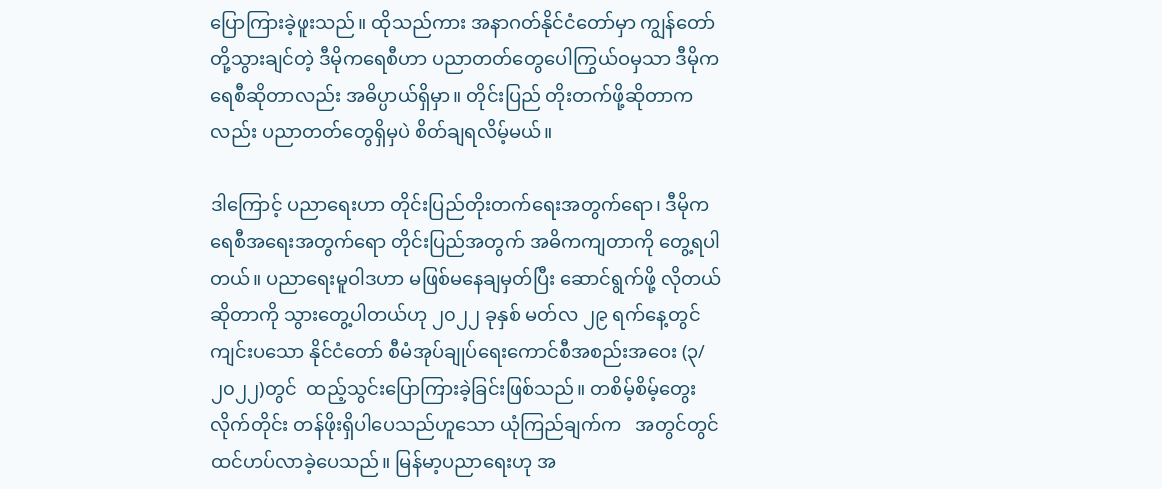ပြောကြားခဲ့ဖူးသည်။ ထိုသည်ကား အနာဂတ်နိုင်ငံတော်မှာ ကျွန်တော်တို့သွားချင်တဲ့ ဒီမိုကရေစီဟာ ပညာတတ်တွေပေါကြွယ်ဝမှသာ ဒီမိုကရေစီဆိုတာလည်း အဓိပ္ပာယ်ရှိမှာ။ တိုင်းပြည် တိုးတက်ဖို့ဆိုတာကလည်း ပညာတတ်တွေရှိမှပဲ စိတ်ချရလိမ့်မယ်။

ဒါကြောင့် ပညာရေးဟာ တိုင်းပြည်တိုးတက်ရေးအတွက်ရော၊ ဒီမိုကရေစီအရေးအတွက်ရော တိုင်းပြည်အတွက် အဓိကကျတာကို တွေ့ရပါတယ်။ ပညာရေးမူဝါဒဟာ မဖြစ်မနေချမှတ်ပြီး ဆောင်ရွက်ဖို့ လိုတယ်ဆိုတာကို သွားတွေ့ပါတယ်ဟု ၂၀၂၂ ခုနှစ် မတ်လ ၂၉ ရက်နေ့တွင် ကျင်းပသော နိုင်ငံတော် စီမံအုပ်ချုပ်ရေးကောင်စီအစည်းအဝေး (၃/၂၀၂၂)တွင်  ထည့်သွင်းပြောကြားခဲ့ခြင်းဖြစ်သည်။ တစိမ့်စိမ့်တွေးလိုက်တိုင်း တန်ဖိုးရှိပါပေသည်ဟူသော ယုံကြည်ချက်က   အတွင်တွင်ထင်ဟပ်လာခဲ့ပေသည်။ မြန်မာ့ပညာရေးဟု အ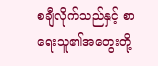စချီလိုက်သည်နှင့် စာရေးသူ၏အတွေးတို့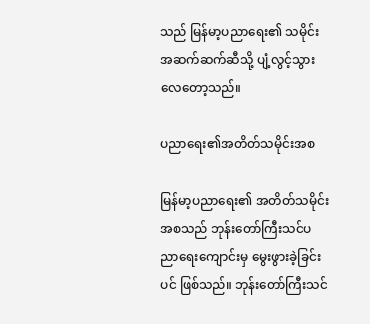သည် မြန်မာ့ပညာရေး၏ သမိုင်းအဆက်ဆက်ဆီသို့ ပျံ့လွင့်သွားလေတော့သည်။

ပညာရေး၏အတိတ်သမိုင်းအစ

မြန်မာ့ပညာရေး၏ အတိတ်သမိုင်းအစသည် ဘုန်းတော်ကြီးသင်ပညာရေးကျောင်းမှ မွေးဖွားခဲ့ခြင်းပင် ဖြစ်သည်။ ဘုန်းတော်ကြီးသင်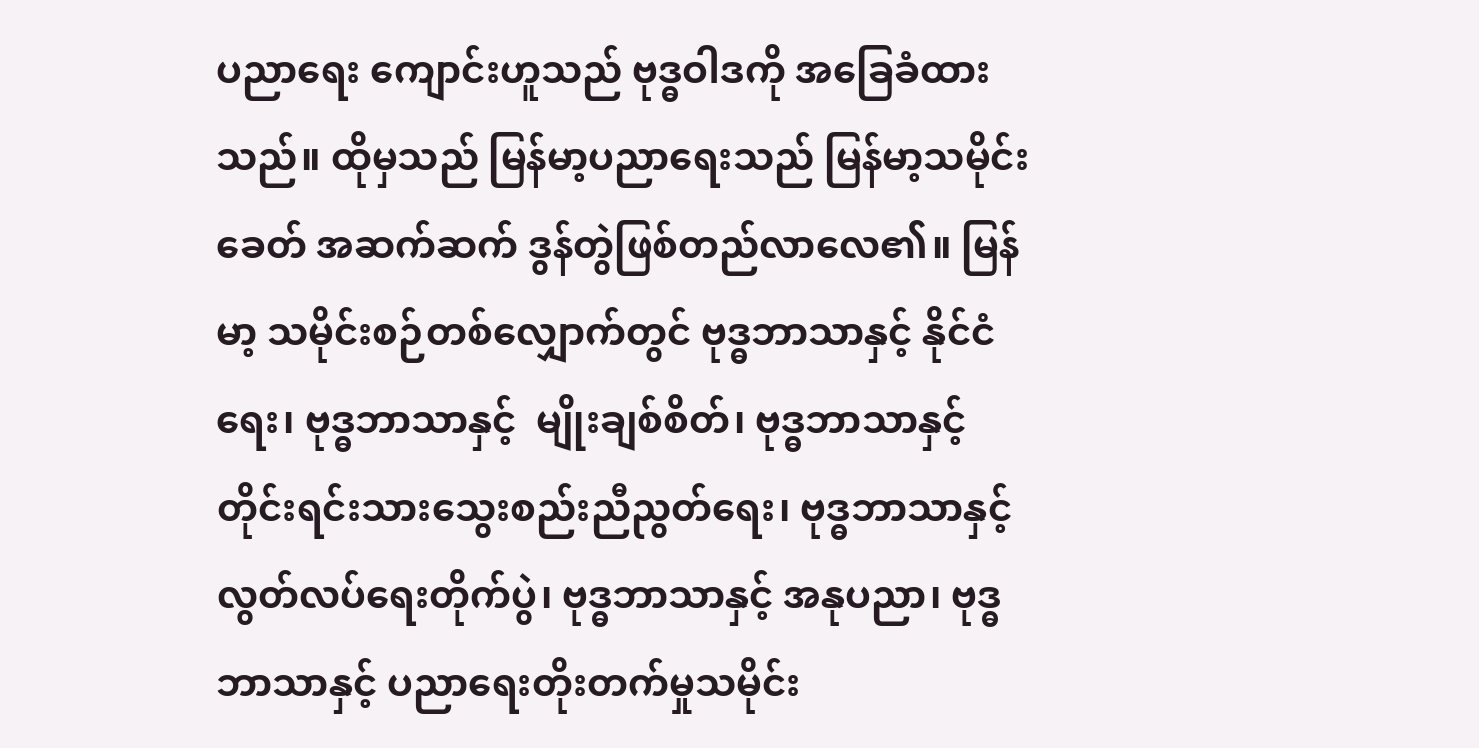ပညာရေး ကျောင်းဟူသည် ဗုဒ္ဓဝါဒကို အခြေခံထားသည်။ ထိုမှသည် မြန်မာ့ပညာရေးသည် မြန်မာ့သမိုင်းခေတ် အဆက်ဆက် ဒွန်တွဲဖြစ်တည်လာလေ၏။ မြန်မာ့ သမိုင်းစဉ်တစ်လျှောက်တွင် ဗုဒ္ဓဘာသာနှင့် နိုင်ငံရေး၊ ဗုဒ္ဓဘာသာနှင့်  မျိုးချစ်စိတ်၊ ဗုဒ္ဓဘာသာနှင့် တိုင်းရင်းသားသွေးစည်းညီညွတ်ရေး၊ ဗုဒ္ဓဘာသာနှင့် လွတ်လပ်ရေးတိုက်ပွဲ၊ ဗုဒ္ဓဘာသာနှင့် အနုပညာ၊ ဗုဒ္ဓဘာသာနှင့် ပညာရေးတိုးတက်မှုသမိုင်း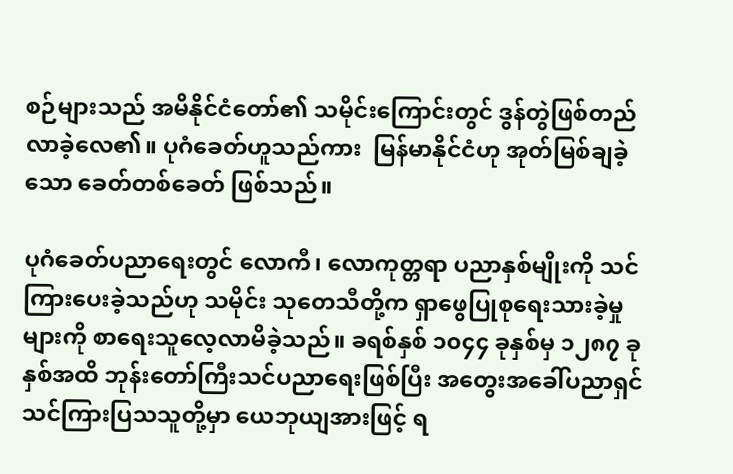စဉ်များသည် အမိနိုင်ငံတော်၏ သမိုင်းကြောင်းတွင် ဒွန်တွဲဖြစ်တည်လာခဲ့လေ၏။ ပုဂံခေတ်ဟူသည်ကား  မြန်မာနိုင်ငံဟု အုတ်မြစ်ချခဲ့သော ခေတ်တစ်ခေတ် ဖြစ်သည်။

ပုဂံခေတ်ပညာရေးတွင် လောကီ၊ လောကုတ္တရာ ပညာနှစ်မျိုးကို သင်ကြားပေးခဲ့သည်ဟု သမိုင်း သုတေသီတို့က ရှာဖွေပြုစုရေးသားခဲ့မှုများကို စာရေးသူလေ့လာမိခဲ့သည်။ ခရစ်နှစ် ၁၀၄၄ ခုနှစ်မှ ၁၂၈၇ ခုနှစ်အထိ ဘုန်းတော်ကြီးသင်ပညာရေးဖြစ်ပြီး အတွေးအခေါ်ပညာရှင်  သင်ကြားပြသသူတို့မှာ ယေဘုယျအားဖြင့် ရ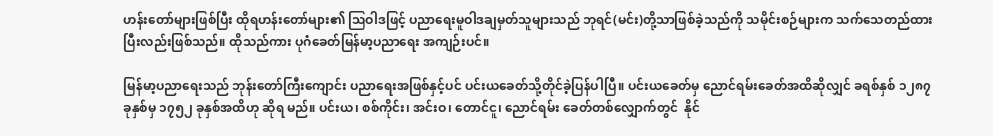ဟန်းတော်များဖြစ်ပြီး ထိုရဟန်းတော်များ၏ ဩဝါဒဖြင့် ပညာရေးမူဝါဒချမှတ်သူများသည် ဘုရင်(မင်း)တို့သာဖြစ်ခဲ့သည်ကို သမိုင်းစဉ်များက သက်သေတည်ထားပြီးလည်းဖြစ်သည်။ ထိုသည်ကား ပုဂံခေတ်မြန်မာ့ပညာရေး အကျဉ်းပင်။

မြန်မာ့ပညာရေးသည် ဘုန်းတော်ကြီးကျောင်း ပညာရေးအဖြစ်နှင့်ပင် ပင်းယခေတ်သို့တိုင်ခဲ့ပြန်ပါပြီ။ ပင်းယခေတ်မှ ညောင်ရမ်းခေတ်အထိဆိုလျှင် ခရစ်နှစ် ၁၂၈၇ ခုနှစ်မှ ၁၇၅၂ ခုနှစ်အထိဟု ဆိုရ မည်။ ပင်းယ၊ စစ်ကိုင်း၊ အင်းဝ၊ တောင်ငူ၊ ညောင်ရမ်း ခေတ်တစ်လျှောက်တွင်  နိုင်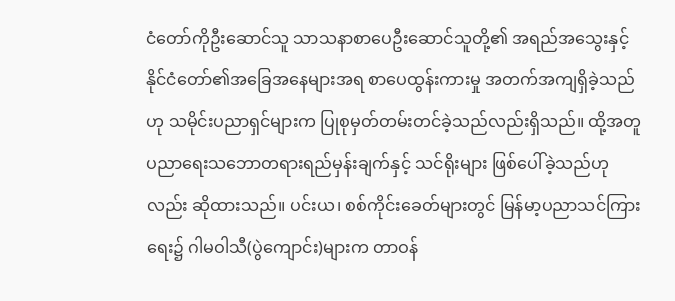ငံတော်ကိုဦးဆောင်သူ သာသနာစာပေဦးဆောင်သူတို့၏ အရည်အသွေးနှင့် နိုင်ငံတော်၏အခြေအနေများအရ စာပေထွန်းကားမှု အတက်အကျရှိခဲ့သည်ဟု သမိုင်းပညာရှင်များက ပြုစုမှတ်တမ်းတင်ခဲ့သည်လည်းရှိသည်။ ထို့အတူ ပညာရေးသဘောတရားရည်မှန်းချက်နှင့် သင်ရိုးများ ဖြစ်ပေါ်ခဲ့သည်ဟုလည်း ဆိုထားသည်။ ပင်းယ၊ စစ်ကိုင်းခေတ်များတွင် မြန်မာ့ပညာသင်ကြားရေး၌ ဂါမဝါသီ(ပွဲကျောင်း)များက တာဝန်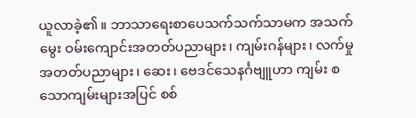ယူလာခဲ့၏။ ဘာသာရေးစာပေသက်သက်သာမက အသက်မွေး ဝမ်းကျောင်းအတတ်ပညာများ၊ ကျမ်းဂန်များ၊ လက်မှုအတတ်ပညာများ၊ ဆေး၊ ဗေဒင်သေနင်္ဂဗျူဟာ ကျမ်း စသောကျမ်းများအပြင် စစ်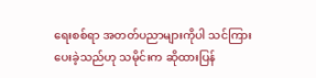ရေးစစ်ရာ အတတ်ပညာများကိုပါ သင်ကြားပေးခဲ့သည်ဟု သမိုင်းက ဆိုထားပြန်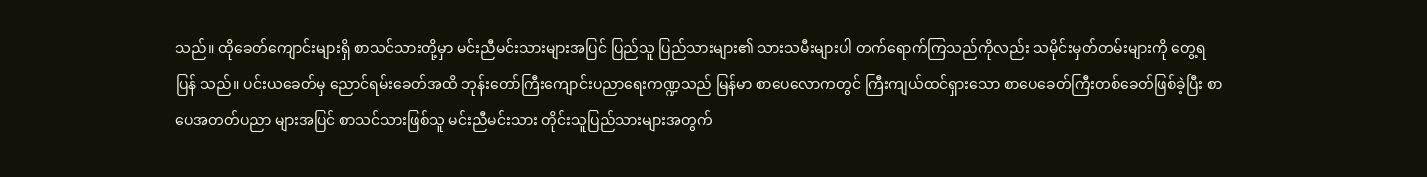သည်။ ထိုခေတ်ကျောင်းများရှိ စာသင်သားတို့မှာ မင်းညီမင်းသားများအပြင် ပြည်သူ ပြည်သားများ၏ သားသမီးများပါ တက်ရောက်ကြသည်ကိုလည်း သမိုင်းမှတ်တမ်းများကို တွေ့ရပြန် သည်။ ပင်းယခေတ်မှ ညောင်ရမ်းခေတ်အထိ ဘုန်းတော်ကြီးကျောင်းပညာရေးကဏ္ဍသည် မြန်မာ စာပေလောကတွင် ကြီးကျယ်ထင်ရှားသော စာပေခေတ်ကြီးတစ်ခေတ်ဖြစ်ခဲ့ပြီး စာပေအတတ်ပညာ များအပြင် စာသင်သားဖြစ်သူ မင်းညီမင်းသား တိုင်းသူပြည်သားများအတွက်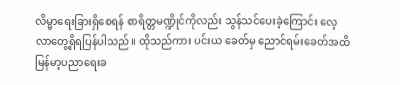လိမ္မာရေးခြားရှိစေရန် စာရိတ္တမဏ္ဍိုင်ကိုလည်း သွန်သင်ပေးခဲ့ကြောင်း လေ့လာတွေ့ရှိရပြန်ပါသည်။ ထိုသည်ကား ပင်းယ ခေတ်မှ ညောင်ရမ်းခေတ်အထိ မြန်မာ့ပညာရေးခ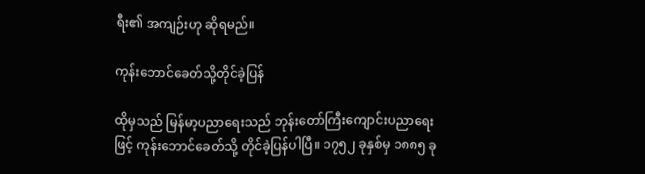ရီး၏ အကျဉ်းဟု ဆိုရမည်။

ကုန်းဘောင်ခေတ်သို့တိုင်ခဲ့ပြန်

ထိုမှသည် မြန်မာ့ပညာရေးသည် ဘုန်းတော်ကြီးကျောင်းပညာရေးဖြင့် ကုန်းဘောင်ခေတ်သို့ တိုင်ခဲ့ပြန်ပါပြီ။ ၁၇၅၂ ခုနှစ်မှ ၁၈၈၅ ခု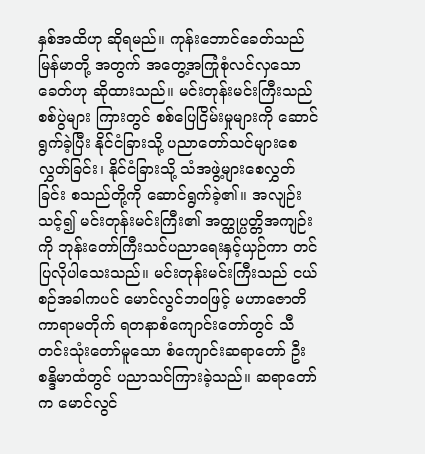နှစ်အထိဟု ဆိုရမည်။ ကုန်းဘောင်ခေတ်သည်  မြန်မာတို့ အတွက် အတွေ့အကြုံစုံလင်လှသော ခေတ်ဟု ဆိုထားသည်။ မင်းတုန်းမင်းကြီးသည် စစ်ပွဲများ ကြားတွင် စစ်ပြေငြိမ်းမှုများကို ဆောင်ရွက်ခဲ့ပြီး နိုင်ငံခြားသို့ ပညာတော်သင်များစေလွှတ်ခြင်း၊ နိုင်ငံခြားသို့ သံအဖွဲ့များစေလွှတ်ခြင်း စသည်တို့ကို ဆောင်ရွက်ခဲ့၏။ အလျဉ်းသင့်၍ မင်းတုန်းမင်းကြီး၏ အတ္ထုပ္ပတ္တိအကျဉ်းကို ဘုန်းတော်ကြီးသင်ပညာရေးနှင့်ယှဉ်ကာ တင်ပြလိုပါသေးသည်။ မင်းတုန်းမင်းကြီးသည် ငယ်စဉ်အခါကပင် မောင်လွင်ဘဝဖြင့် မဟာဇောတိကာရာမတိုက် ရတနာစံကျောင်းတော်တွင် သီတင်းသုံးတော်မူသော စံကျောင်းဆရာတော် ဦးစန္ဒိမာထံတွင် ပညာသင်ကြားခဲ့သည်။ ဆရာတော်က မောင်လွင်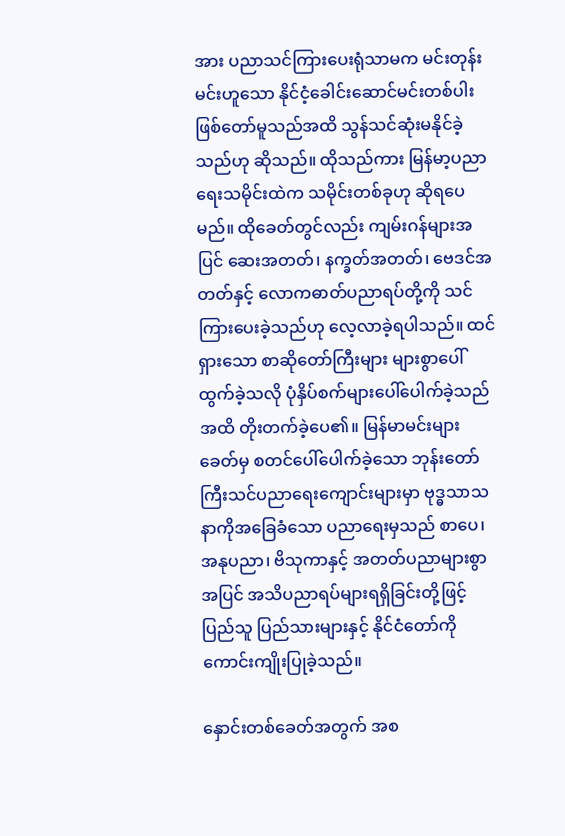အား ပညာသင်ကြားပေးရုံသာမက မင်းတုန်းမင်းဟူသော နိုင်ငံ့ခေါင်းဆောင်မင်းတစ်ပါး ဖြစ်တော်မူသည်အထိ သွန်သင်ဆုံးမနိုင်ခဲ့သည်ဟု ဆိုသည်။ ထိုသည်ကား မြန်မာ့ပညာရေးသမိုင်းထဲက သမိုင်းတစ်ခုဟု ဆိုရပေမည်။ ထိုခေတ်တွင်လည်း ကျမ်းဂန်များအပြင် ဆေးအတတ်၊ နက္ခတ်အတတ်၊ ဗေဒင်အတတ်နှင့် လောကဓာတ်ပညာရပ်တို့ကို သင်ကြားပေးခဲ့သည်ဟု လေ့လာခဲ့ရပါသည်။ ထင်ရှားသော စာဆိုတော်ကြီးများ များစွာပေါ်ထွက်ခဲ့သလို ပုံနှိပ်စက်များပေါ်ပေါက်ခဲ့သည်အထိ တိုးတက်ခဲ့ပေ၏။ မြန်မာမင်းများခေတ်မှ စတင်ပေါ်ပေါက်ခဲ့သော ဘုန်းတော်ကြီးသင်ပညာရေးကျောင်းများမှာ ဗုဒ္ဓသာသနာကိုအခြေခံသော ပညာရေးမှသည် စာပေ၊ အနုပညာ၊ ဗိသုကာနှင့် အတတ်ပညာများစွာအပြင် အသိပညာရပ်များရရှိခြင်းတို့ဖြင့် ပြည်သူ ပြည်သားများနှင့် နိုင်ငံတော်ကို ကောင်းကျိုးပြုခဲ့သည်။

နှောင်းတစ်ခေတ်အတွက် အစ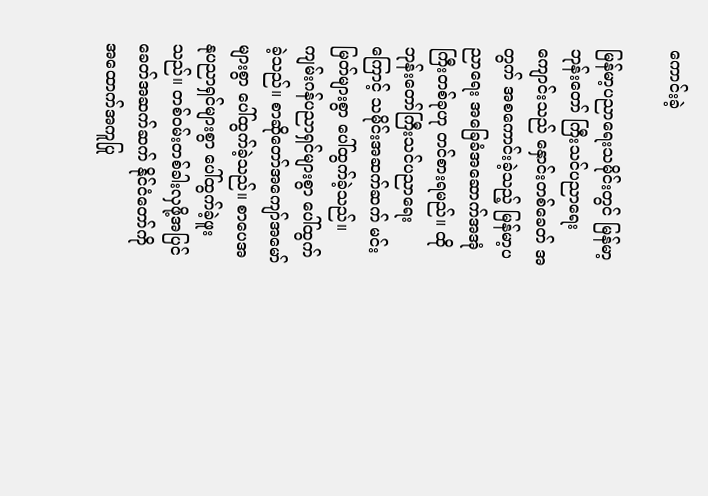ကောင်းခဲ့

မြန်မာ့ပညာရေးသမိုင်းတွင် မြန်မာ့ဘုန်းတော် ကြီးသင်ပညာရေးကျောင်းသည် နှောင်းတစ်ခေတ် အတွက် အစကောင်းခဲ့သည့် မြန်မာ့ပညာရေး အခြေခံအဆောက်အအုံကြီးတစ်ခုဟု တင်စားရမည်။ ထိုဘုန်းတော်ကြီးသင်ပညာရေးကြောင့် သမိုင်းအဆက်ဆက် မင်းမြတ်များစွာ ပေါ်ထွက်ခဲ့သည်။ ကျမ်းဂန်ပညာရှင်များစွာ ပေါ်ထွက်ခဲ့သည်။ စာဆိုတော်အကျော်အမော်များစွာ ပေါ်ထွက်ခဲ့သည်။ စာပေအနုပညာရှင်များစွာ ပေါ်ထွက်ခဲ့ဖူးသည်။ တစ်ဝမ်းတစ်ခါးလှဖို့အပြင်  ခေတ်အဆက်ဆက် နိုင်ငံတော်ကို အထောက်အကူပြု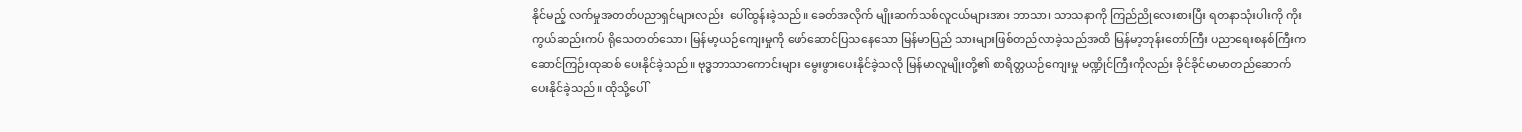နိုင်မည့် လက်မှုအတတ်ပညာရှင်များလည်း  ပေါ်ထွန်းခဲ့သည်။ ခေတ်အလိုက် မျိုးဆက်သစ်လူငယ်များအား ဘာသာ၊ သာသနာကို ကြည်ညိုလေးစားပြီး ရတနာသုံးပါးကို ကိုးကွယ်ဆည်းကပ် ရိုသေတတ်သော၊ မြန်မာ့ယဉ်ကျေးမှုကို ဖော်ဆောင်ပြသနေသော မြန်မာပြည် သားများဖြစ်တည်လာခဲ့သည်အထိ မြန်မာ့ဘုန်းတော်ကြီး ပညာရေးစနစ်ကြီးက ဆောင်ကြဉ်းထုဆစ် ပေးနိုင်ခဲ့သည်။ ဗုဒ္ဓဘာသာကောင်းများ မွေးဖွားပေးနိုင်ခဲ့သလို မြန်မာလူမျိုးတို့၏ စာရိတ္တယဉ်ကျေးမှု မဏ္ဍိုင်ကြီးကိုလည်း ခိုင်ခိုင်မာမာတည်ဆောက် ပေးနိုင်ခဲ့သည်။ ထိုသို့ပေါ်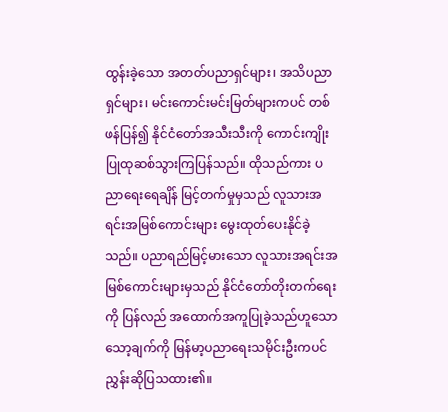ထွန်းခဲ့သော အတတ်ပညာရှင်များ၊ အသိပညာရှင်များ၊ မင်းကောင်းမင်းမြတ်များကပင် တစ်ဖန်ပြန်၍ နိုင်ငံတော်အသီးသီးကို ကောင်းကျိုးပြုထုဆစ်သွားကြပြန်သည်။ ထိုသည်ကား ပညာရေးရေချိန် မြင့်တက်မှုမှသည် လူသားအရင်းအမြစ်ကောင်းများ မွေးထုတ်ပေးနိုင်ခဲ့သည်။ ပညာရည်မြင့်မားသော လူသားအရင်းအမြစ်ကောင်းများမှသည် နိုင်ငံတော်တိုးတက်ရေးကို ပြန်လည် အထောက်အကူပြုခဲ့သည်ဟူသော သော့ချက်ကို မြန်မာ့ပညာရေးသမိုင်းဦးကပင် ညွှန်းဆိုပြသထား၏။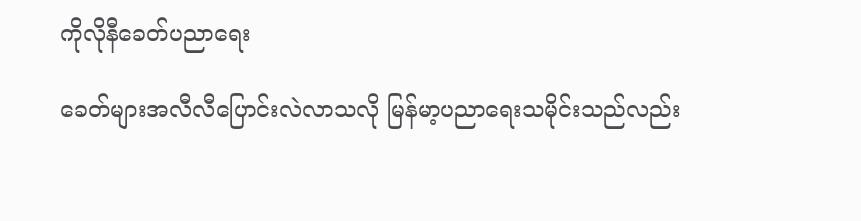ကိုလိုနီခေတ်ပညာရေး

ခေတ်များအလီလီပြောင်းလဲလာသလို မြန်မာ့ပညာရေးသမိုင်းသည်လည်း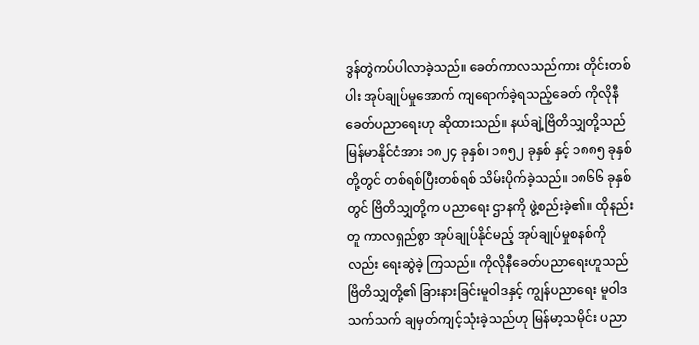ဒွန်တွဲကပ်ပါလာခဲ့သည်။ ခေတ်ကာလသည်ကား တိုင်းတစ်ပါး အုပ်ချုပ်မှုအောက် ကျရောက်ခဲ့ရသည့်ခေတ် ကိုလိုနီ ခေတ်ပညာရေးဟု ဆိုထားသည်။ နယ်ချဲ့ဗြိတိသျှတို့သည် မြန်မာနိုင်ငံအား ၁၈၂၄ ခုနှစ်၊ ၁၈၅၂ ခုနှစ် နှင့် ၁၈၈၅ ခုနှစ်တို့တွင် တစ်ရစ်ပြီးတစ်ရစ် သိမ်းပိုက်ခဲ့သည်။ ၁၈၆၆ ခုနှစ်တွင် ဗြိတိသျှတို့က ပညာရေး ဌာနကို ဖွဲ့စည်းခဲ့၏။ ထိုနည်းတူ ကာလရှည်စွာ အုပ်ချုပ်နိုင်မည့် အုပ်ချုပ်မှုစနစ်ကိုလည်း ရေးဆွဲခဲ့ ကြသည်။ ကိုလိုနီခေတ်ပညာရေးဟူသည် ဗြိတိသျှတို့၏ ခြားနားခြင်းမူဝါဒနှင့် ကျွန်ပညာရေး မူဝါဒ သက်သက် ချမှတ်ကျင့်သုံးခဲ့သည်ဟု မြန်မာ့သမိုင်း ပညာ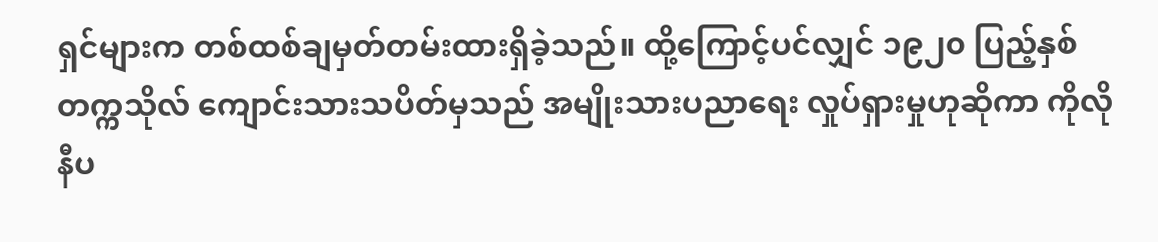ရှင်များက တစ်ထစ်ချမှတ်တမ်းထားရှိခဲ့သည်။ ထို့ကြောင့်ပင်လျှင် ၁၉၂၀ ပြည့်နှစ် တက္ကသိုလ် ကျောင်းသားသပိတ်မှသည် အမျိုးသားပညာရေး လှုပ်ရှားမှုဟုဆိုကာ ကိုလိုနီပ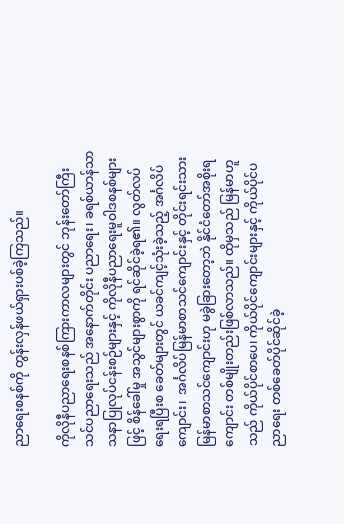ညာရေးစနစ်ကို တွန်းလှန်ဖယ်ရှားပစ်ခဲ့ကြသည်။

ကိုလိုနီပညာရေးစနစ်ကြားကာလများတွင် ဘုန်းတော်ကြီးသင်ပညာရေးသည် အနောက်တိုင်း ပညာရေး၊ ခရစ်ယာန်သာသနာပြုလုပ်ငန်းစဉ်များနှင့် ကိုလိုနီပညာရေးမူဝါဒစနစ်များဖြင့် စိန်ခေါ်မှု အသွင်များစွာကို ရင်ဆိုင်ခဲ့ရ၏။ လွတ်လပ်ရေးရပြီးစ ခေတ်များတွင် ယခင်ကျင့်သုံးခဲ့သည့် အင်္ဂလိပ် ကျောင်း၊  အင်္ဂလိပ်မြန်မာစာသင်ကျောင်းနှင့် တိုင်းရင်းသားမြန်မာစာသင်ကျောင်းဟု မခွဲခြားတော့ဘဲ နိုင်ငံတော်အစိုးရကျောင်း တစ်မျိုးတည်းဖြစ်လာသည်။ ထိုမှသည် မြန်မာဟူသည် ကိုယ်ပိုင်စာပေ၊ ကိုယ်ပိုင်ကျောင်းများနှင့် ကိုယ်ပိုင်ပညာရေး တစ်ခေတ်ပိုင်ဆိုင်ခဲ့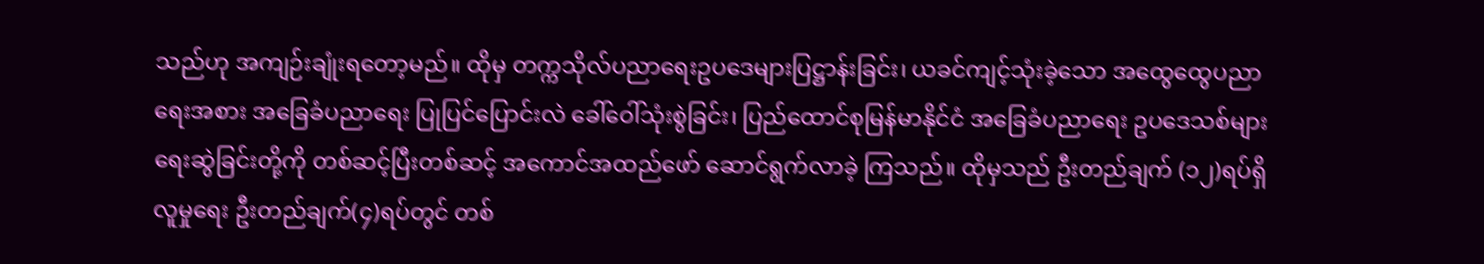သည်ဟု အကျဉ်းချုံးရတော့မည်။ ထိုမှ တက္ကသိုလ်ပညာရေးဥပဒေများပြဋ္ဌာန်းခြင်း၊ ယခင်ကျင့်သုံးခဲ့သော အထွေ‌ထွေပညာရေးအစား အခြေခံပညာရေး ပြုပြင်ပြောင်းလဲ ခေါ်ဝေါ်သုံးစွဲခြင်း၊ ပြည်ထောင်စုမြန်မာနိုင်ငံ အခြေခံပညာရေး ဥပဒေသစ်များရေးဆွဲခြင်းတို့ကို တစ်ဆင့်ပြီးတစ်ဆင့် အကောင်အထည်ဖော် ဆောင်ရွက်လာခဲ့ ကြသည်။ ထိုမှသည် ဦးတည်ချက် (၁၂)ရပ်ရှိ လူမှုရေး ဦးတည်ချက်(၄)ရပ်တွင် တစ်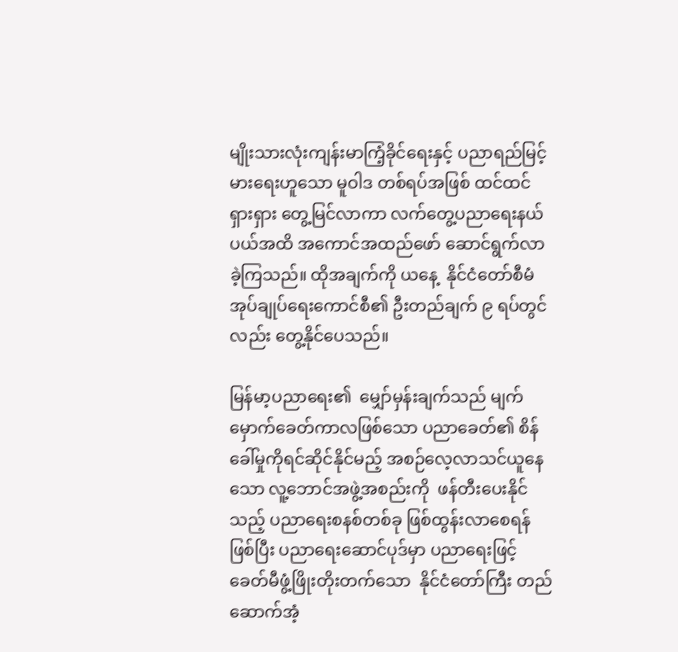မျိုးသားလုံးကျန်းမာကြံ့ခိုင်ရေးနှင့် ပညာရည်မြင့်မားရေးဟူသော မူဝါဒ တစ်ရပ်အဖြစ် ထင်ထင်ရှားရှား တွေ့မြင်လာကာ လက်တွေ့ပညာရေးနယ်ပယ်အထိ အကောင်အထည်ဖော် ဆောင်ရွက်လာခဲ့ကြသည်။ ထိုအချက်ကို ယနေ့  နိုင်ငံတော်စီမံအုပ်ချုပ်ရေးကောင်စီ၏ ဦးတည်ချက် ၉ ရပ်တွင်လည်း တွေ့နိုင်ပေသည်။

မြန်မာ့ပညာရေး၏  မျှော်မှန်းချက်သည် မျက်မှောက်ခေတ်ကာလဖြစ်သော ပညာခေတ်၏ စိန်ခေါ်မှုကိုရင်ဆိုင်နိုင်မည့် အစဉ်လေ့လာသင်ယူနေသော လူ့ဘောင်အဖွဲ့အစည်းကို  ဖန်တီးပေးနိုင်သည့် ပညာရေးစနစ်တစ်ခု ဖြစ်ထွန်းလာစေရန်ဖြစ်ပြီး ပညာရေးဆောင်ပုဒ်မှာ ပညာရေးဖြင့် ခေတ်မီဖွံ့ဖြိုးတိုးတက်သော  နိုင်ငံတော်ကြီး တည်ဆောက်အံ့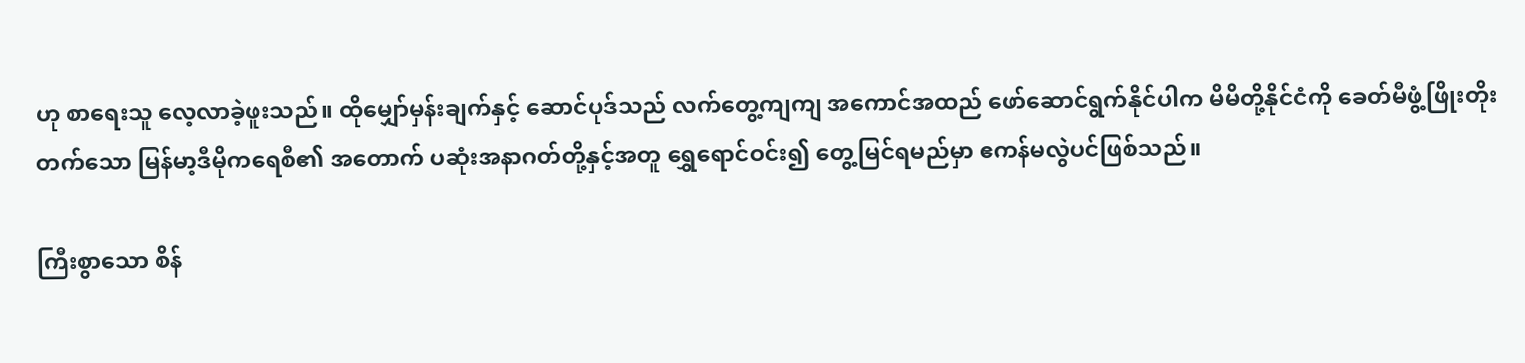ဟု စာရေးသူ လေ့လာခဲ့ဖူးသည်။ ထိုမျှော်မှန်းချက်နှင့် ဆောင်ပုဒ်သည် လက်တွေ့ကျကျ အကောင်အထည် ဖော်ဆောင်ရွက်နိုင်ပါက မိမိတို့နိုင်ငံကို ခေတ်မီဖွံ့ဖြိုးတိုးတက်သော မြန်မာ့ဒီမိုကရေစီ၏ အတောက် ပဆုံးအနာဂတ်တို့နှင့်အတူ ရွှေရောင်ဝင်း၍ တွေ့မြင်ရမည်မှာ ဧကန်မလွဲပင်ဖြစ်သည်။

ကြီးစွာသော စိန်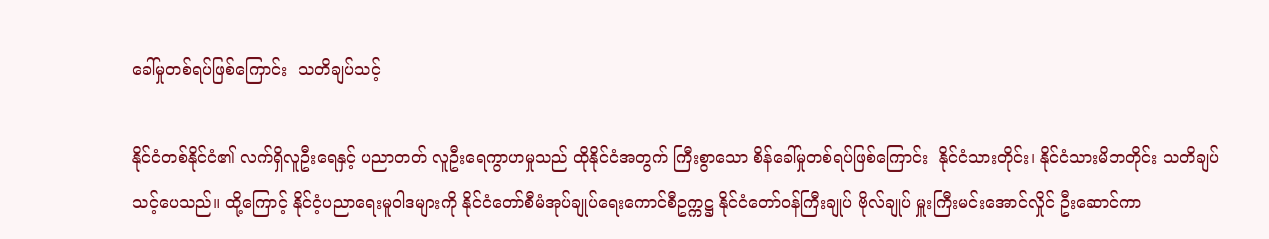ခေါ်မှုတစ်ရပ်ဖြစ်ကြောင်း  သတိချပ်သင့်

နိုင်ငံတစ်နိုင်ငံ၏ လက်ရှိလူဦးရေနှင့် ပညာတတ် လူဦးရေကွာဟမှုသည် ထိုနိုင်ငံအတွက် ကြီးစွာသော စိန်ခေါ်မှုတစ်ရပ်ဖြစ်ကြောင်း  နိုင်ငံသားတိုင်း၊ နိုင်ငံသားမိဘတိုင်း သတိချပ်သင့်ပေသည်။ ထို့ကြောင့် နိုင်ငံ့ပညာရေးမူဝါဒများကို နိုင်ငံတော်စီမံအုပ်ချုပ်ရေးကောင်စီဥက္ကဋ္ဌ နိုင်ငံတော်ဝန်ကြီးချုပ် ဗိုလ်ချုပ် မှူးကြီးမင်းအောင်လှိုင် ဦးဆောင်ကာ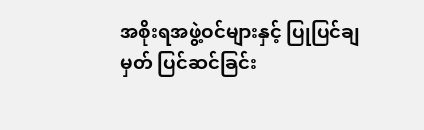အစိုးရအဖွဲ့ဝင်များနှင့် ပြုပြင်ချမှတ် ပြင်ဆင်ခြင်း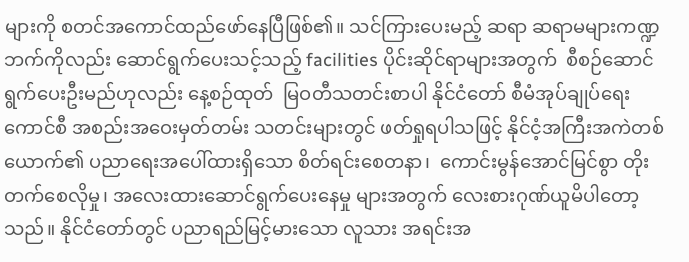များကို စတင်အကောင်ထည်ဖော်နေပြီဖြစ်၏။ သင်ကြားပေးမည့် ဆရာ ဆရာမများကဏ္ဍဘက်ကိုလည်း ဆောင်ရွက်ပေးသင့်သည့် facilities ပိုင်းဆိုင်ရာများအတွက်  စီစဉ်ဆောင်ရွက်ပေးဦးမည်ဟုလည်း နေ့စဉ်ထုတ်  မြဝတီသတင်းစာပါ နိုင်ငံတော် စီမံအုပ်ချုပ်ရေးကောင်စီ အစည်းအဝေးမှတ်တမ်း သတင်းများတွင် ဖတ်ရှုရပါသဖြင့် နိုင်ငံ့အကြီးအကဲတစ်ယောက်၏ ပညာရေးအပေါ်ထားရှိသော စိတ်ရင်းစေတနာ၊  ကောင်းမွန်အောင်မြင်စွာ တိုးတက်စေလိုမှု၊ အလေးထားဆောင်ရွက်ပေးနေမှု များအတွက် လေးစားဂုဏ်ယူမိပါတော့သည်။ နိုင်ငံတော်တွင် ပညာရည်မြင့်မားသော လူသား အရင်းအ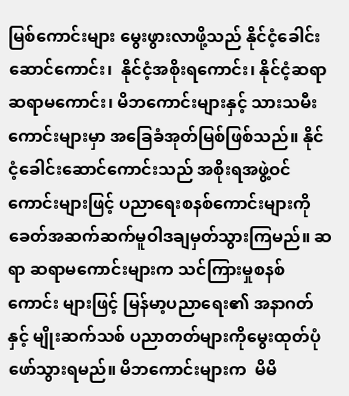မြစ်ကောင်းများ မွေးဖွားလာဖို့သည် နိုင်ငံ့ခေါင်းဆောင်ကောင်း၊  နိုင်ငံ့အစိုးရကောင်း၊ နိုင်ငံ့ဆရာ ဆရာမကောင်း၊ မိဘကောင်းများနှင့် သားသမီးကောင်းများမှာ အခြေခံအုတ်မြစ်ဖြစ်သည်။ နိုင်ငံ့ခေါင်းဆောင်ကောင်းသည် အစိုးရအဖွဲ့ဝင်ကောင်းများဖြင့် ပညာရေးစနစ်ကောင်းများကို ခေတ်အဆက်ဆက်မူဝါဒချမှတ်သွားကြမည်။ ဆရာ ဆရာမကောင်းများက သင်ကြားမှုစနစ်ကောင်း များဖြင့် မြန်မာ့ပညာရေး၏ အနာဂတ်နှင့် မျိုးဆက်သစ် ပညာတတ်များကိုမွေးထုတ်ပုံဖော်သွားရမည်။ မိဘကောင်းများက  မိမိ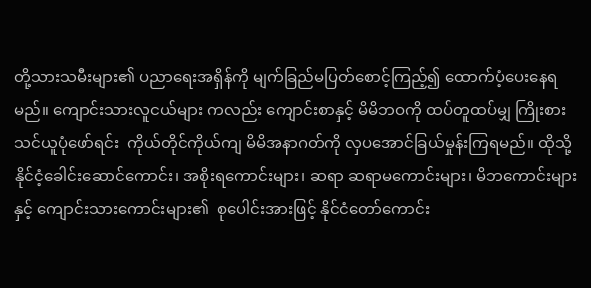တို့သားသမီးများ၏ ပညာရေးအရှိန်ကို မျက်ခြည်မပြတ်စောင့်ကြည့်၍ ထောက်ပံ့ပေးနေရမည်။ ကျောင်းသားလူငယ်များ ကလည်း ကျောင်းစာနှင့် မိမိဘဝကို ထပ်တူထပ်မျှ ကြိုးစားသင်ယူပုံဖော်ရင်း  ကိုယ်တိုင်ကိုယ်ကျ မိမိအနာဂတ်ကို လှပအောင်ခြယ်မှုန်းကြရမည်။ ထိုသို့ နိုင်ငံ့ခေါင်းဆောင်ကောင်း၊ အစိုးရကောင်းများ၊ ဆရာ ဆရာမကောင်းများ၊ မိဘကောင်းများနှင့် ကျောင်းသားကောင်းများ၏  စုပေါင်းအားဖြင့် နိုင်ငံတော်ကောင်း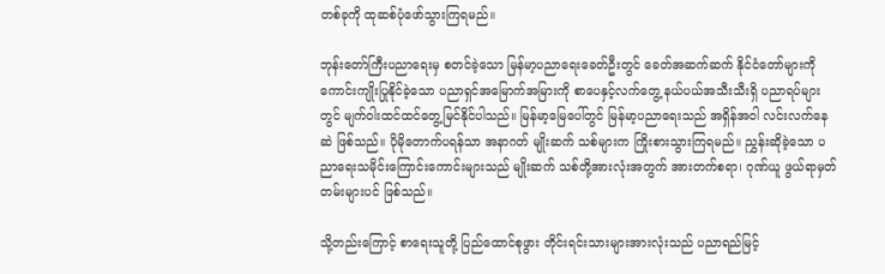တစ်ခုကို ထုဆစ်ပုံဖော်သွားကြရမည်။

ဘုန်းတော်ကြီးပညာရေးမှ စတင်ခဲ့သော မြန်မာ့ပညာရေးခေတ်ဦးတွင် ခေတ်အဆက်ဆက် နိုင်ငံတော်များကို ကောင်းကျိုးပြုနိုင်ခဲ့သော ပညာရှင်အမြောက်အမြားကို စာပေနှင့်လက်တွေ့ နယ်ပယ်အသီးသီးရှိ ပညာရပ်များတွင် မျက်ဝါးထင်ထင်တွေ့မြင်နိုင်ပါသည်။ မြန်မာ့မြေပေါ်တွင် မြန်မာ့ပညာရေးသည် အရှိန်အဝါ လင်းလက်နေဆဲ ဖြစ်သည်။ ပိုမိုတောက်ပရန်သာ အနာဂတ် မျိုးဆက် သစ်များက ကြိုးစားသွားကြရမည်။ ညွှန်းဆိုခဲ့သော ပညာရေးသမိုင်းကြောင်းကောင်းများသည် မျိုးဆက် သစ်တို့အားလုံးအတွက် အားတက်စရာ၊ ဂုဏ်ယူ ဖွယ်ရာမှတ်တမ်းများပင် ဖြစ်သည်။

သို့တည်းကြောင့် စာရေးသူတို့ ပြည်ထောင်စုဖွား တိုင်းရင်းသားများအားလုံးသည် ပညာရည်မြင့်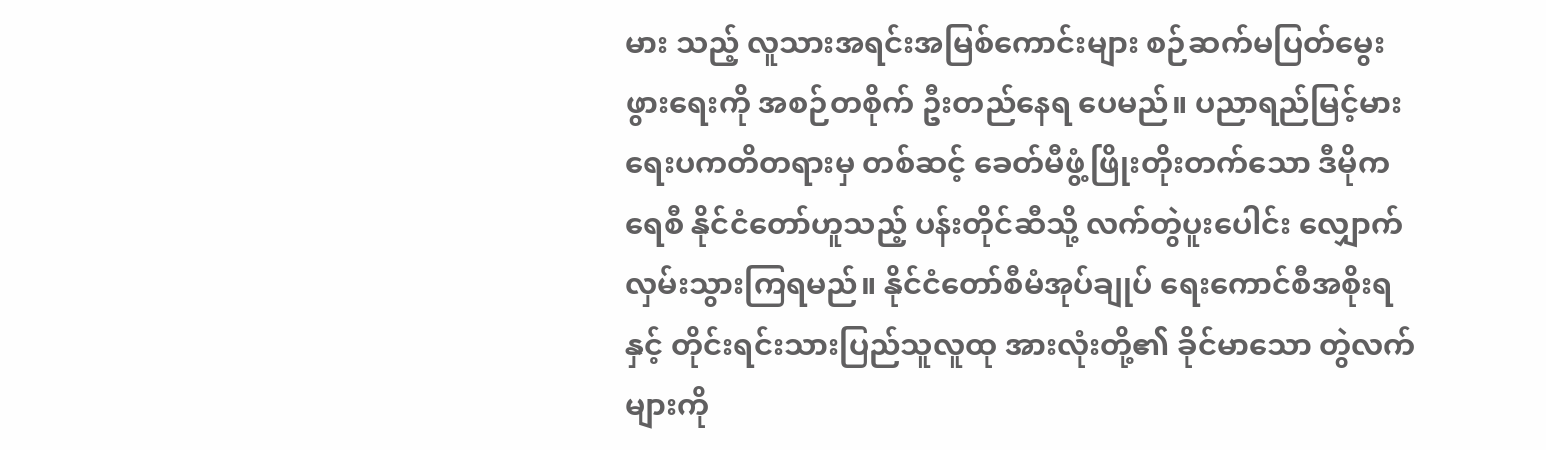မား သည့် လူသားအရင်းအမြစ်ကောင်းများ စဉ်ဆက်မပြတ်မွေးဖွားရေးကို အစဉ်တစိုက် ဦးတည်နေရ ပေမည်။ ပညာရည်မြင့်မားရေးပကတိတရားမှ တစ်ဆင့် ခေတ်မီဖွံ့ဖြိုးတိုးတက်သော ဒီမိုကရေစီ နိုင်ငံတော်ဟူသည့် ပန်းတိုင်ဆီသို့ လက်တွဲပူးပေါင်း လျှောက်လှမ်းသွားကြရမည်။ နိုင်ငံတော်စီမံအုပ်ချုပ် ရေးကောင်စီအစိုးရနှင့် တိုင်းရင်းသားပြည်သူလူထု အားလုံးတို့၏ ခိုင်မာသော တွဲလက်များကို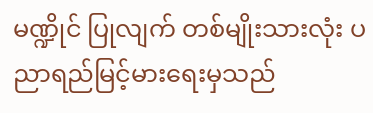မဏ္ဍိုင် ပြုလျက် တစ်မျိုးသားလုံး ပညာရည်မြင့်မားရေးမှသည်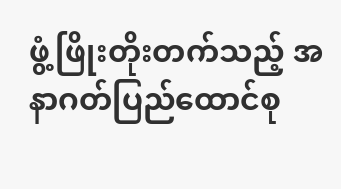ဖွံ့ဖြိုးတိုးတက်သည့် အနာဂတ်ပြည်ထောင်စု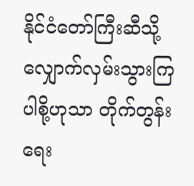နိုင်ငံတော်ကြီးဆီသို့ လျှောက်လှမ်းသွားကြပါစို့ဟုသာ တိုက်တွန်းရေး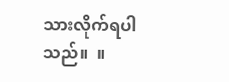သားလိုက်ရပါသည်။  ။